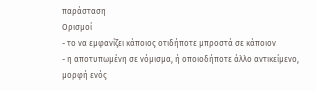παράσταση
Ορισμοί
- το να εμφανίζει κάποιος οτιδήποτε μπροστά σε κάποιον
- η αποτυπωμένη σε νόμισμα, ή οποιοδήποτε άλλο αντικείμενο, μορφή ενός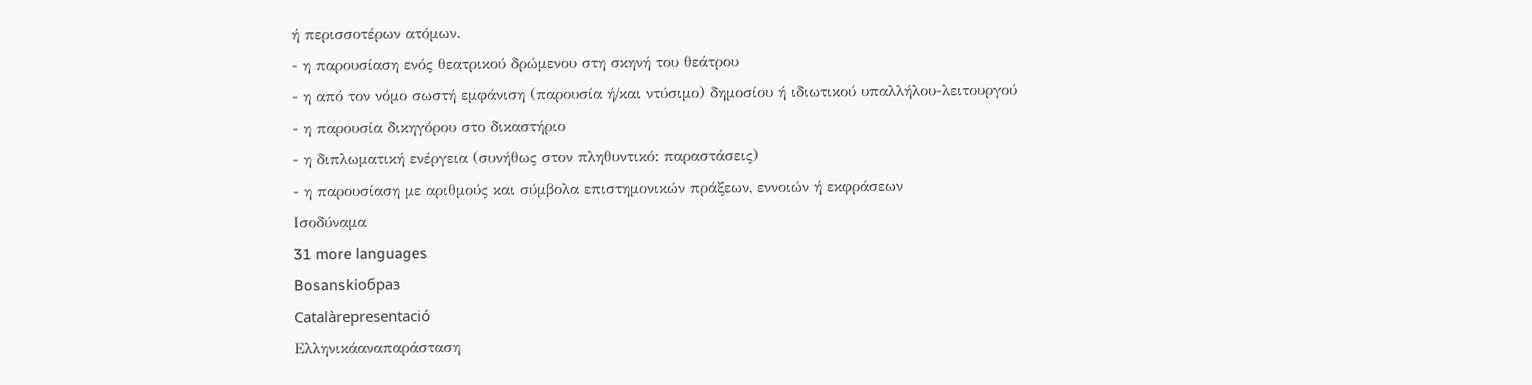ή περισσοτέρων ατόμων.
- η παρουσίαση ενός θεατρικού δρώμενου στη σκηνή του θεάτρου
- η από τον νόμο σωστή εμφάνιση (παρουσία ή/και ντύσιμο) δημοσίου ή ιδιωτικού υπαλλήλου-λειτουργού
- η παρουσία δικηγόρου στο δικαστήριο
- η διπλωματική ενέργεια (συνήθως στον πληθυντικό: παραστάσεις)
- η παρουσίαση με αριθμούς και σύμβολα επιστημονικών πράξεων, εννοιών ή εκφράσεων
Ισοδύναμα
31 more languages
Bosanskiобраз
Catalàrepresentació
Ελληνικάαναπαράσταση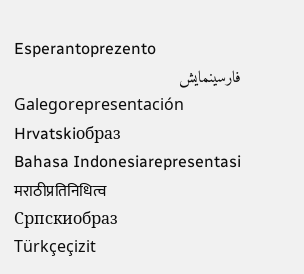Esperantoprezento
فارسینمایش
Galegorepresentación
Hrvatskiобраз
Bahasa Indonesiarepresentasi
मराठीप्रतिनिधित्व
Српскиобраз
Türkçeçizit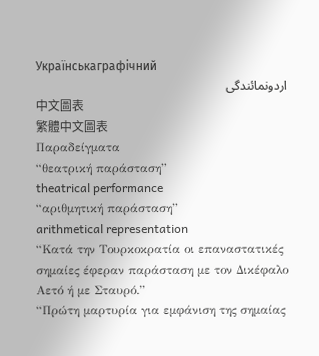Українськаграфічний
اردونمائندگی
中文圖表
繁體中文圖表
Παραδείγματα
“θεατρική παράσταση”
theatrical performance
“αριθμητική παράσταση”
arithmetical representation
“Κατά την Τουρκοκρατία οι επαναστατικές σημαίες έφεραν παράσταση με τον Δικέφαλο Αετό ή με Σταυρό.”
“Πρώτη μαρτυρία για εμφάνιση της σημαίας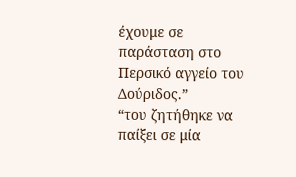έχουμε σε παράσταση στο Περσικό αγγείο του Δούριδος.”
“του ζητήθηκε να παίξει σε μία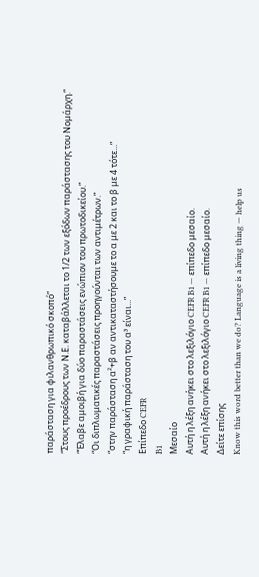παράσταση για φιλανθρωπικό σκοπό”
“Στους προέδρους των Ν.Ε. καταβάλλεται το 1/2 των εξόδων παράστασης του Νομάρχη.”
“Έλαβε αμοιβή για δύο παραστάσεις ενώπιον του πρωτοδικείου.”
“Οι διπλωματικές παραστάσεις προηγούνται των αντιμέτρων.”
“στην παράσταση α²+β αν αντικαταστήσουμε το α με 2 και το β με 4 τότε...”
“η γραφική παράσταση του α³ είναι...”
Επίπεδο CEFR
B1
Μεσαίο
Αυτή η λέξη ανήκει στο λεξιλόγιο CEFR B1 — επίπεδο μεσαίο.
Αυτή η λέξη ανήκει στο λεξιλόγιο CEFR B1 — επίπεδο μεσαίο.
Δείτε επίσης
Know this word better than we do? Language is a living thing — help us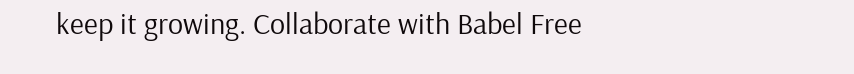keep it growing. Collaborate with Babel Free